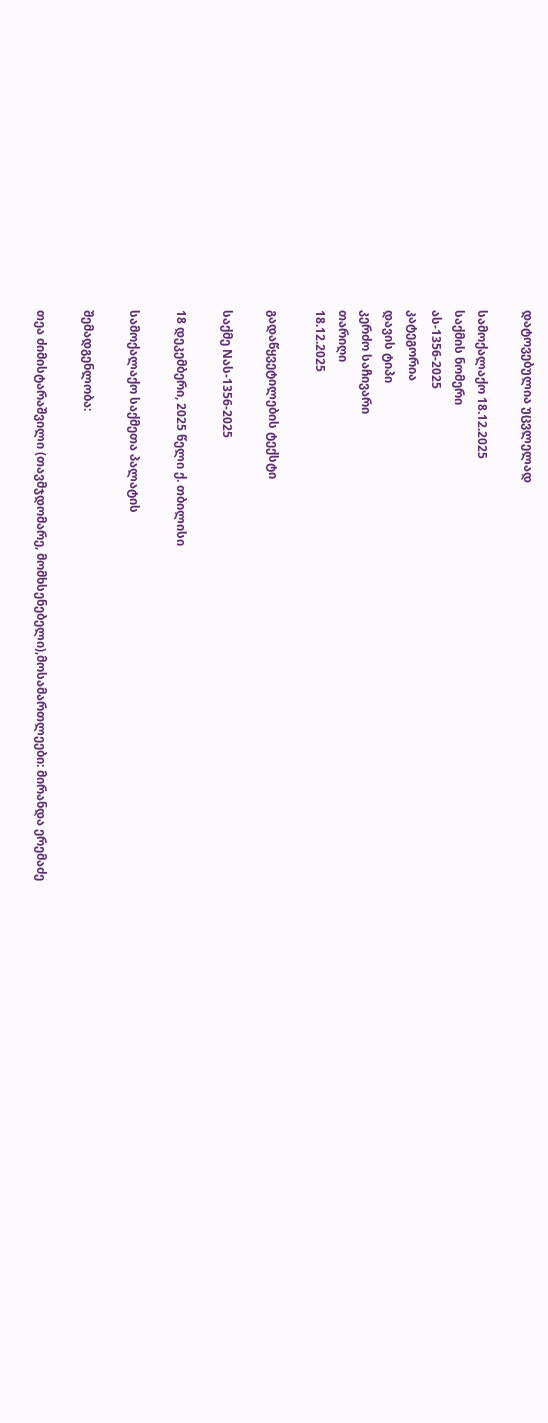დატოვებულია უცვლელად

სამოქალაქო 18.12.2025
საქმის ნომერი
ას-1356-2025
კატეგორია
დავის ტიპი
კერძო საჩივარი
თარიღი
18.12.2025

გადაწყვეტილების ტექსტი

საქმე Nას-1356-2025

18 დეკემბერი, 2025 წელი ქ. თბილისი

სამოქალაქო საქმეთა პალატის

შემადგენლობა:

თეა ძიმისტარაშვილი (თავმჯდომარე, მომხსენებელი),მოსამართლეები: მირანდა ერემაძე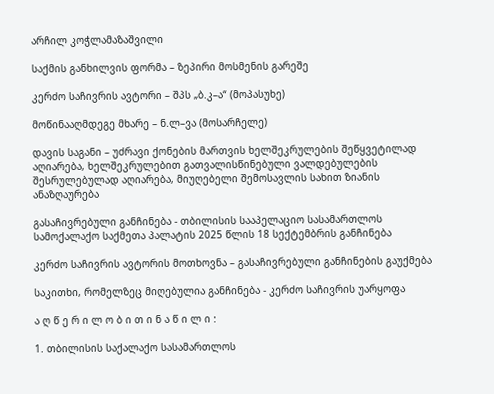არჩილ კოჭლამაზაშვილი

საქმის განხილვის ფორმა – ზეპირი მოსმენის გარეშე

კერძო საჩივრის ავტორი – შპს „ბ.კ–ა“ (მოპასუხე)

მოწინააღმდეგე მხარე – ნ.ლ–ვა (მოსარჩელე)

დავის საგანი – უძრავი ქონების მართვის ხელშეკრულების შეწყვეტილად აღიარება, ხელშეკრულებით გათვალისწინებული ვალდებულების შესრულებულად აღიარება, მიუღებელი შემოსავლის სახით ზიანის ანაზღაურება

გასაჩივრებული განჩინება - თბილისის სააპელაციო სასამართლოს სამოქალაქო საქმეთა პალატის 2025 წლის 18 სექტემბრის განჩინება

კერძო საჩივრის ავტორის მოთხოვნა – გასაჩივრებული განჩინების გაუქმება

საკითხი, რომელზეც მიღებულია განჩინება - კერძო საჩივრის უარყოფა

ა ღ წ ე რ ი ლ ო ბ ი თ ი ნ ა წ ი ლ ი :

1. თბილისის საქალაქო სასამართლოს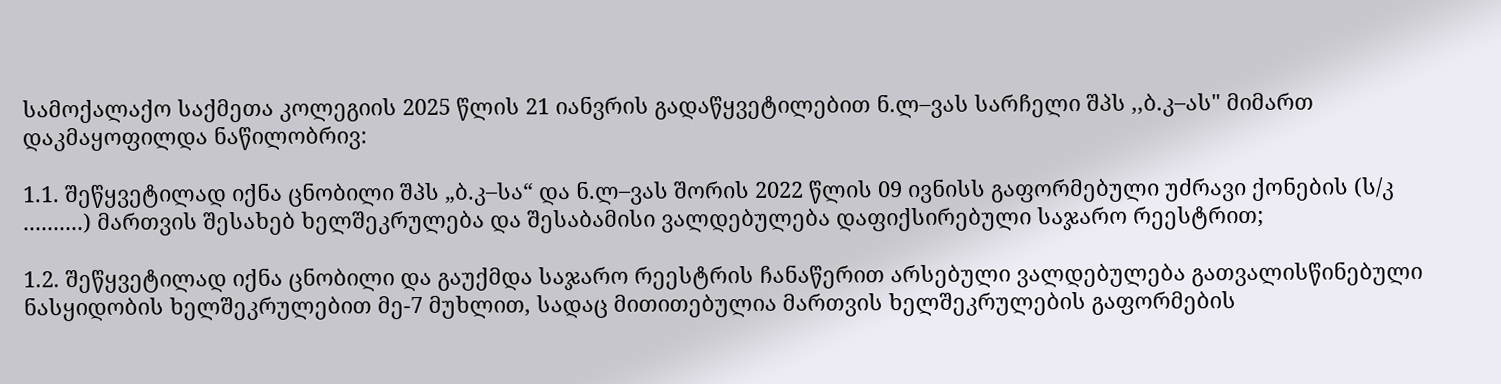სამოქალაქო საქმეთა კოლეგიის 2025 წლის 21 იანვრის გადაწყვეტილებით ნ.ლ–ვას სარჩელი შპს ,,ბ.კ–ას" მიმართ დაკმაყოფილდა ნაწილობრივ:

1.1. შეწყვეტილად იქნა ცნობილი შპს „ბ.კ–სა“ და ნ.ლ–ვას შორის 2022 წლის 09 ივნისს გაფორმებული უძრავი ქონების (ს/კ ..........) მართვის შესახებ ხელშეკრულება და შესაბამისი ვალდებულება დაფიქსირებული საჯარო რეესტრით;

1.2. შეწყვეტილად იქნა ცნობილი და გაუქმდა საჯარო რეესტრის ჩანაწერით არსებული ვალდებულება გათვალისწინებული ნასყიდობის ხელშეკრულებით მე-7 მუხლით, სადაც მითითებულია მართვის ხელშეკრულების გაფორმების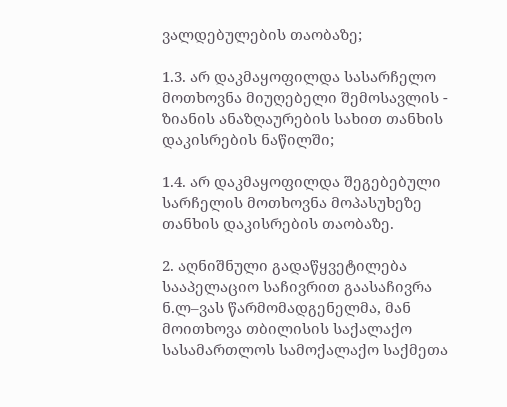ვალდებულების თაობაზე;

1.3. არ დაკმაყოფილდა სასარჩელო მოთხოვნა მიუღებელი შემოსავლის - ზიანის ანაზღაურების სახით თანხის დაკისრების ნაწილში;

1.4. არ დაკმაყოფილდა შეგებებული სარჩელის მოთხოვნა მოპასუხეზე თანხის დაკისრების თაობაზე.

2. აღნიშნული გადაწყვეტილება სააპელაციო საჩივრით გაასაჩივრა ნ.ლ–ვას წარმომადგენელმა, მან მოითხოვა თბილისის საქალაქო სასამართლოს სამოქალაქო საქმეთა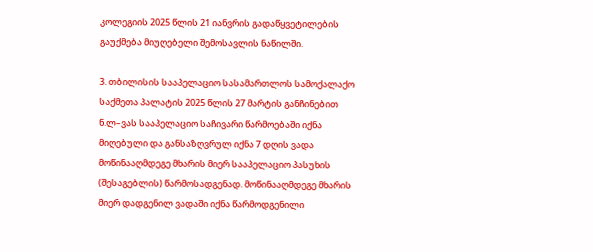კოლეგიის 2025 წლის 21 იანვრის გადაწყვეტილების გაუქმება მიუღებელი შემოსავლის ნაწილში.

3. თბილისის სააპელაციო სასამართლოს სამოქალაქო საქმეთა პალატის 2025 წლის 27 მარტის განჩინებით ნ.ლ–ვას სააპელაციო საჩივარი წარმოებაში იქნა მიღებული და განსაზღვრულ იქნა 7 დღის ვადა მოწინააღმდეგე მხარის მიერ სააპელაციო პასუხის (შესაგებლის) წარმოსადგენად. მოწინააღმდეგე მხარის მიერ დადგენილ ვადაში იქნა წარმოდგენილი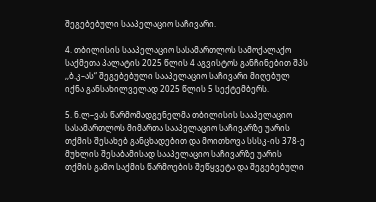შეგებებული სააპელაციო საჩივარი.

4. თბილისის სააპელაციო სასამართლოს სამოქალაქო საქმეთა პალატის 2025 წლის 4 აგვისტოს განჩინებით შპს ,,ბ.კ–ას“ შეგებებული სააპელაციო საჩივარი მიღებულ იქნა განსახილველად 2025 წლის 5 სექტემბერს.

5. ნ.ლ–ვას წარმომადგენელმა თბილისის სააპელაციო სასამართლოს მიმართა სააპელაციო საჩივარზე უარის თქმის შესახებ განცხადებით და მოითხოვა სსსკ-ის 378-ე მუხლის შესაბამისად სააპელაციო საჩივარზე უარის თქმის გამო საქმის წარმოების შეწყვეტა და შეგებებული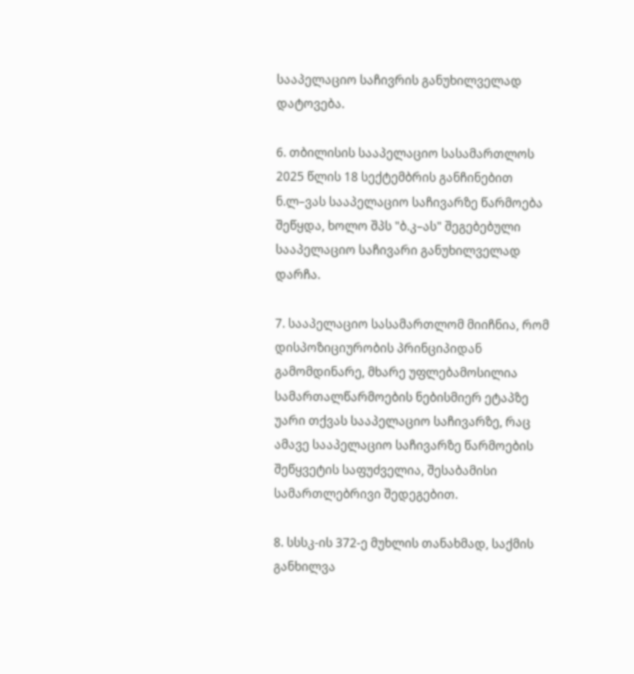სააპელაციო საჩივრის განუხილველად დატოვება.

6. თბილისის სააპელაციო სასამართლოს 2025 წლის 18 სექტემბრის განჩინებით ნ.ლ–ვას სააპელაციო საჩივარზე წარმოება შეწყდა, ხოლო შპს "ბ.კ–ას" შეგებებული სააპელაციო საჩივარი განუხილველად დარჩა.

7. სააპელაციო სასამართლომ მიიჩნია, რომ დისპოზიციურობის პრინციპიდან გამომდინარე, მხარე უფლებამოსილია სამართალწარმოების ნებისმიერ ეტაპზე უარი თქვას სააპელაციო საჩივარზე, რაც ამავე სააპელაციო საჩივარზე წარმოების შეწყვეტის საფუძველია, შესაბამისი სამართლებრივი შედეგებით.

8. სსსკ-ის 372-ე მუხლის თანახმად, საქმის განხილვა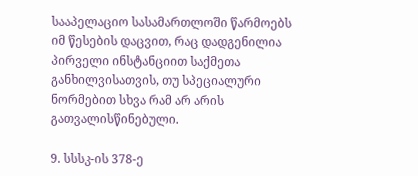სააპელაციო სასამართლოში წარმოებს იმ წესების დაცვით, რაც დადგენილია პირველი ინსტანციით საქმეთა განხილვისათვის, თუ სპეციალური ნორმებით სხვა რამ არ არის გათვალისწინებული.

9. სსსკ-ის 378-ე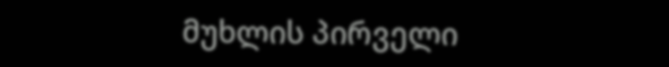მუხლის პირველი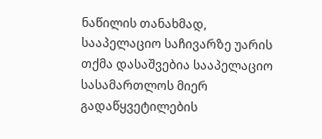ნაწილის თანახმად, სააპელაციო საჩივარზე უარის თქმა დასაშვებია სააპელაციო სასამართლოს მიერ გადაწყვეტილების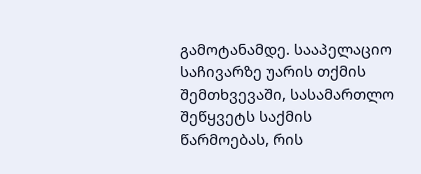გამოტანამდე. სააპელაციო საჩივარზე უარის თქმის შემთხვევაში, სასამართლო შეწყვეტს საქმის წარმოებას, რის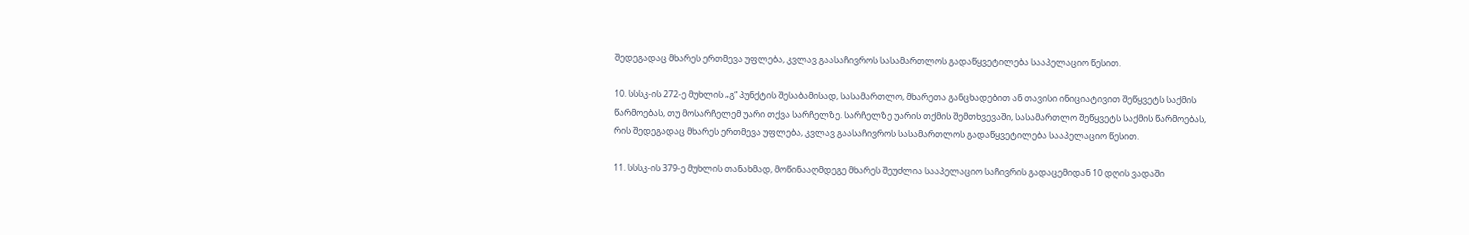შედეგადაც მხარეს ერთმევა უფლება, კვლავ გაასაჩივროს სასამართლოს გადაწყვეტილება სააპელაციო წესით.

10. სსსკ-ის 272-ე მუხლის „გ“ პუნქტის შესაბამისად, სასამართლო, მხარეთა განცხადებით ან თავისი ინიციატივით შეწყვეტს საქმის წარმოებას, თუ მოსარჩელემ უარი თქვა სარჩელზე. სარჩელზე უარის თქმის შემთხვევაში, სასამართლო შეწყვეტს საქმის წარმოებას, რის შედეგადაც მხარეს ერთმევა უფლება, კვლავ გაასაჩივროს სასამართლოს გადაწყვეტილება სააპელაციო წესით.

11. სსსკ-ის 379-ე მუხლის თანახმად, მოწინააღმდეგე მხარეს შეუძლია სააპელაციო საჩივრის გადაცემიდან 10 დღის ვადაში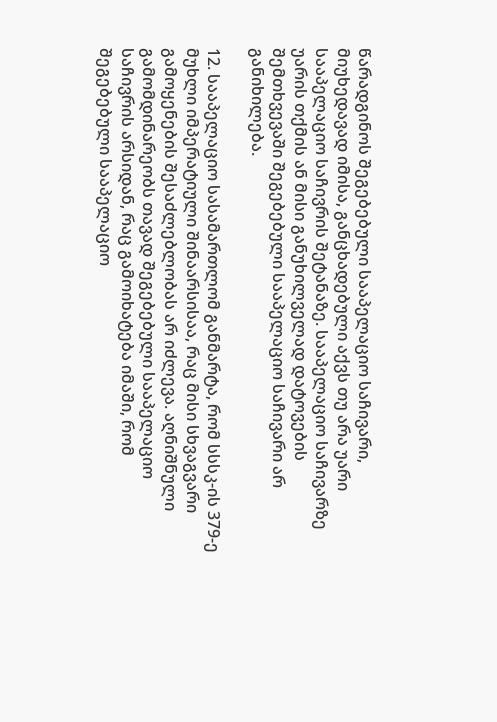წარადგინოს შეგებებული სააპელაციო საჩივარი, მიუხედავად იმისა, განცხადებული აქვს თუ არა უარი სააპელაციო საჩივრის შეტანაზე. სააპელაციო საჩივარზე უარის თქმის ან მისი განუხილველად დატოვების შემთხვევაში შეგებებული სააპელაციო საჩივარი არ განიხილება.

12. სააპელაციო სასამართლომ განმარტა, რომ სსსკ-ის 379-ე მუხლი იმპერატიული შინაარსისაა, რაც მისი სხვაგვარი გამოყენების შესაძლებლობას არ იძლევა. აღნიშნული გამომდინარეობს თავად შეგებებული სააპელაციო საჩივრის არსიდან, რაც გამოიხატება იმაში, რომ შეგებებული სააპელაციო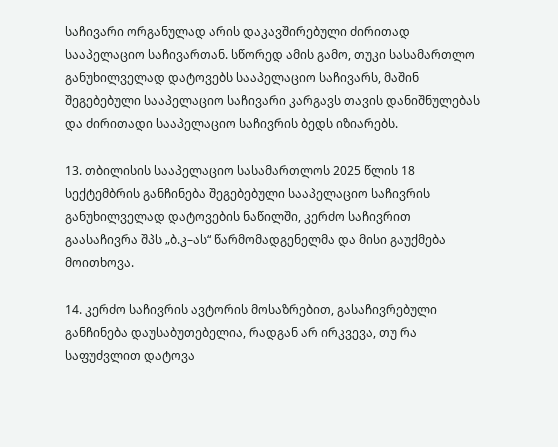საჩივარი ორგანულად არის დაკავშირებული ძირითად სააპელაციო საჩივართან. სწორედ ამის გამო, თუკი სასამართლო განუხილველად დატოვებს სააპელაციო საჩივარს, მაშინ შეგებებული სააპელაციო საჩივარი კარგავს თავის დანიშნულებას და ძირითადი სააპელაციო საჩივრის ბედს იზიარებს.

13. თბილისის სააპელაციო სასამართლოს 2025 წლის 18 სექტემბრის განჩინება შეგებებული სააპელაციო საჩივრის განუხილველად დატოვების ნაწილში, კერძო საჩივრით გაასაჩივრა შპს „ბ.კ–ას“ წარმომადგენელმა და მისი გაუქმება მოითხოვა.

14. კერძო საჩივრის ავტორის მოსაზრებით, გასაჩივრებული განჩინება დაუსაბუთებელია, რადგან არ ირკვევა, თუ რა საფუძვლით დატოვა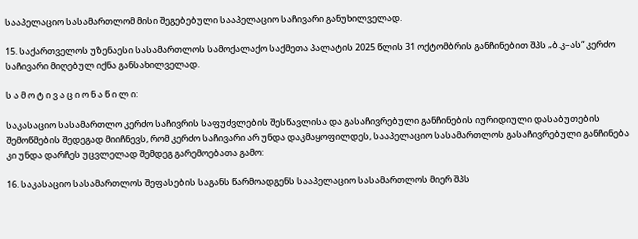სააპელაციო სასამართლომ მისი შეგებებული სააპელაციო საჩივარი განუხილველად.

15. საქართველოს უზენაესი სასამართლოს სამოქალაქო საქმეთა პალატის 2025 წლის 31 ოქტომბრის განჩინებით შპს „ბ.კ–ას“ კერძო საჩივარი მიღებულ იქნა განსახილველად.

ს ა მ ო ტ ი ვ ა ც ი ო ნ ა წ ი ლ ი:

საკასაციო სასამართლო კერძო საჩივრის საფუძვლების შესწავლისა და გასაჩივრებული განჩინების იურიდიული დასაბუთების შემოწმების შედეგად მიიჩნევს, რომ კერძო საჩივარი არ უნდა დაკმაყოფილდეს, სააპელაციო სასამართლოს გასაჩივრებული განჩინება კი უნდა დარჩეს უცვლელად შემდეგ გარემოებათა გამო:

16. საკასაციო სასამართლოს შეფასების საგანს წარმოადგენს სააპელაციო სასამართლოს მიერ შპს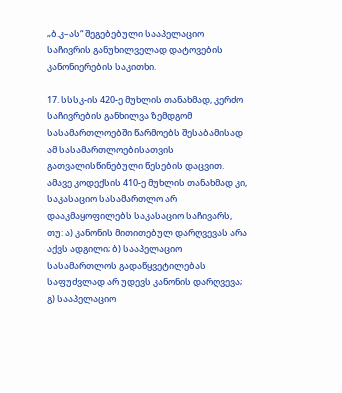„ბ.კ–ას“ შეგებებული სააპელაციო საჩივრის განუხილველად დატოვების კანონიერების საკითხი.

17. სსსკ-ის 420-ე მუხლის თანახმად, კერძო საჩივრების განხილვა ზემდგომ სასამართლოებში წარმოებს შესაბამისად ამ სასამართლოებისათვის გათვალისწინებული წესების დაცვით. ამავე კოდექსის 410-ე მუხლის თანახმად კი, საკასაციო სასამართლო არ დააკმაყოფილებს საკასაციო საჩივარს, თუ: ა) კანონის მითითებულ დარღვევას არა აქვს ადგილი; ბ) სააპელაციო სასამართლოს გადაწყვეტილებას საფუძვლად არ უდევს კანონის დარღვევა; გ) სააპელაციო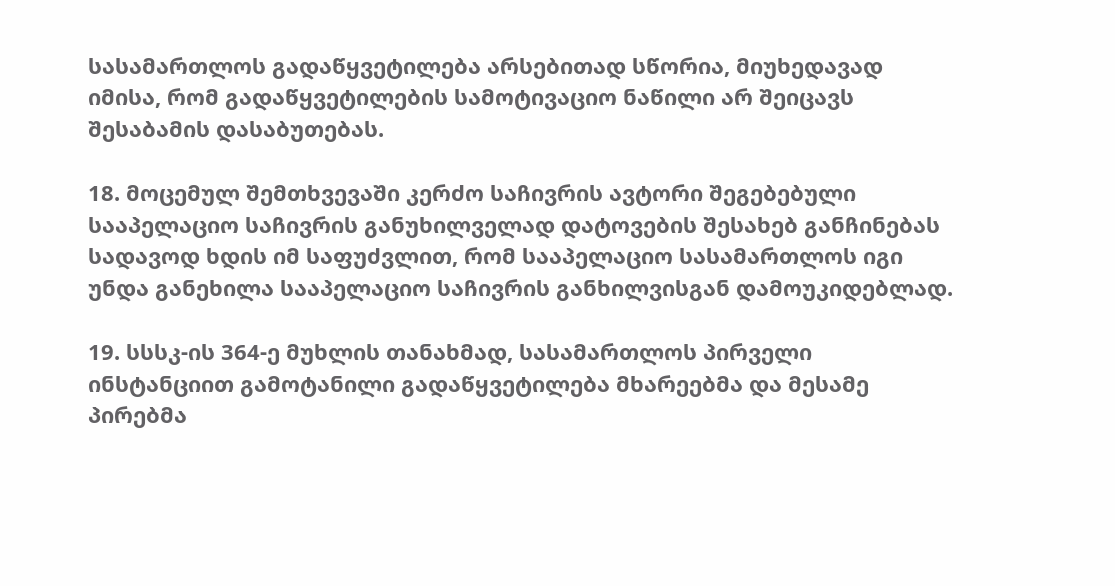სასამართლოს გადაწყვეტილება არსებითად სწორია, მიუხედავად იმისა, რომ გადაწყვეტილების სამოტივაციო ნაწილი არ შეიცავს შესაბამის დასაბუთებას.

18. მოცემულ შემთხვევაში კერძო საჩივრის ავტორი შეგებებული სააპელაციო საჩივრის განუხილველად დატოვების შესახებ განჩინებას სადავოდ ხდის იმ საფუძვლით, რომ სააპელაციო სასამართლოს იგი უნდა განეხილა სააპელაციო საჩივრის განხილვისგან დამოუკიდებლად.

19. სსსკ-ის 364-ე მუხლის თანახმად, სასამართლოს პირველი ინსტანციით გამოტანილი გადაწყვეტილება მხარეებმა და მესამე პირებმა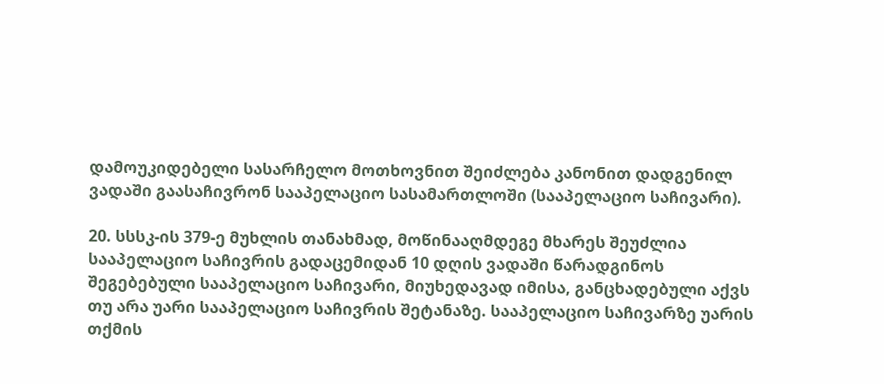დამოუკიდებელი სასარჩელო მოთხოვნით შეიძლება კანონით დადგენილ ვადაში გაასაჩივრონ სააპელაციო სასამართლოში (სააპელაციო საჩივარი).

20. სსსკ-ის 379-ე მუხლის თანახმად, მოწინააღმდეგე მხარეს შეუძლია სააპელაციო საჩივრის გადაცემიდან 10 დღის ვადაში წარადგინოს შეგებებული სააპელაციო საჩივარი, მიუხედავად იმისა, განცხადებული აქვს თუ არა უარი სააპელაციო საჩივრის შეტანაზე. სააპელაციო საჩივარზე უარის თქმის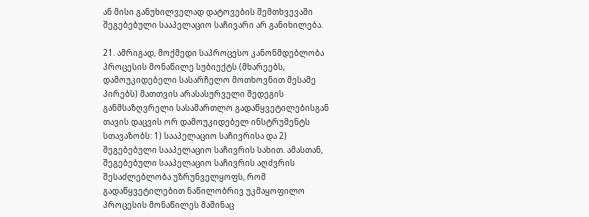ან მისი განუხილველად დატოვების შემთხვევაში შეგებებული სააპელაციო საჩივარი არ განიხილება.

21. ამრიგად, მოქმედი საპროცესო კანონმდებლობა პროცესის მონაწილე სუბიექტს (მხარეებს, დამოუკიდებელი სასარჩელო მოთხოვნით მესამე პირებს) მათთვის არასასურველი შედეგის განმსაზღვრელი სასამართლო გადაწყვეტილებისგან თავის დაცვის ორ დამოუკიდებელ ინსტრუმენტს სთავაზობს: 1) სააპელაციო საჩივრისა და 2) შეგებებული სააპელაციო საჩივრის სახით. ამასთან, შეგებებული სააპელაციო საჩივრის აღძვრის შესაძლებლობა უზრუნველყოფს, რომ გადაწყვეტილებით ნაწილობრივ უკმაყოფილო პროცესის მონაწილეს მაშინაც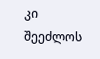კი შეეძლოს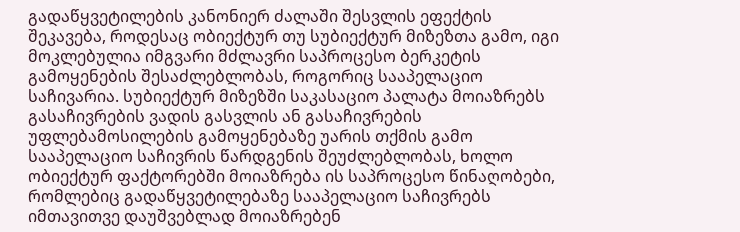გადაწყვეტილების კანონიერ ძალაში შესვლის ეფექტის შეკავება, როდესაც ობიექტურ თუ სუბიექტურ მიზეზთა გამო, იგი მოკლებულია იმგვარი მძლავრი საპროცესო ბერკეტის გამოყენების შესაძლებლობას, როგორიც სააპელაციო საჩივარია. სუბიექტურ მიზეზში საკასაციო პალატა მოიაზრებს გასაჩივრების ვადის გასვლის ან გასაჩივრების უფლებამოსილების გამოყენებაზე უარის თქმის გამო სააპელაციო საჩივრის წარდგენის შეუძლებლობას, ხოლო ობიექტურ ფაქტორებში მოიაზრება ის საპროცესო წინაღობები, რომლებიც გადაწყვეტილებაზე სააპელაციო საჩივრებს იმთავითვე დაუშვებლად მოიაზრებენ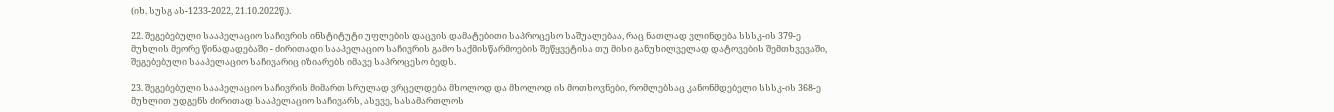(იხ. სუსგ ას-1233-2022, 21.10.2022წ.).

22. შეგებებული სააპელაციო საჩივრის ინსტიტუტი უფლების დაცვის დამატებითი საპროცესო საშუალებაა, რაც ნათლად ვლინდება სსსკ-ის 379-ე მუხლის მეორე წინადადებაში - ძირითადი სააპელაციო საჩივრის გამო საქმისწარმოების შეწყვეტისა თუ მისი განუხილველად დატოვების შემთხვევაში, შეგებებული სააპელაციო საჩივარიც იზიარებს იმავე საპროცესო ბედს.

23. შეგებებული სააპელაციო საჩივრის მიმართ სრულად ვრცელდება მხოლოდ და მხოლოდ ის მოთხოვნები, რომლებსაც კანონმდებელი სსსკ-ის 368-ე მუხლით უდგენს ძირითად სააპელაციო საჩივარს, ასევე, სასამართლოს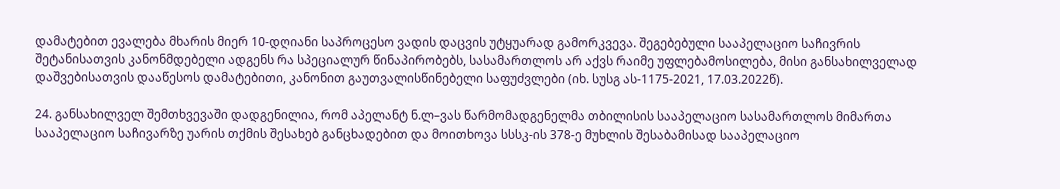დამატებით ევალება მხარის მიერ 10-დღიანი საპროცესო ვადის დაცვის უტყუარად გამორკვევა. შეგებებული სააპელაციო საჩივრის შეტანისათვის კანონმდებელი ადგენს რა სპეციალურ წინაპირობებს, სასამართლოს არ აქვს რაიმე უფლებამოსილება, მისი განსახილველად დაშვებისათვის დააწესოს დამატებითი, კანონით გაუთვალისწინებელი საფუძვლები (იხ. სუსგ ას-1175-2021, 17.03.2022წ).

24. განსახილველ შემთხვევაში დადგენილია, რომ აპელანტ ნ.ლ–ვას წარმომადგენელმა თბილისის სააპელაციო სასამართლოს მიმართა სააპელაციო საჩივარზე უარის თქმის შესახებ განცხადებით და მოითხოვა სსსკ-ის 378-ე მუხლის შესაბამისად სააპელაციო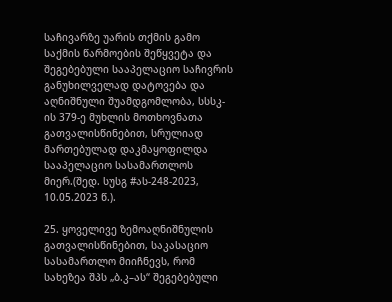საჩივარზე უარის თქმის გამო საქმის წარმოების შეწყვეტა და შეგებებული სააპელაციო საჩივრის განუხილველად დატოვება და აღნიშნული შუამდგომლობა, სსსკ-ის 379-ე მუხლის მოთხოვნათა გათვალისწინებით, სრულიად მართებულად დაკმაყოფილდა სააპელაციო სასამართლოს მიერ.(შედ. სუსგ #ას-248-2023, 10.05.2023 წ.).

25. ყოველივე ზემოაღნიშნულის გათვალისწინებით, საკასაციო სასამართლო მიიჩნევს, რომ სახეზეა შპს „ბ.კ–ას“ შეგებებული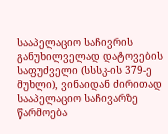სააპელაციო საჩივრის განუხილველად დატოვების საფუძველი (სსსკ-ის 379-ე მუხლი), ვინაიდან ძირითად სააპელაციო საჩივარზე წარმოება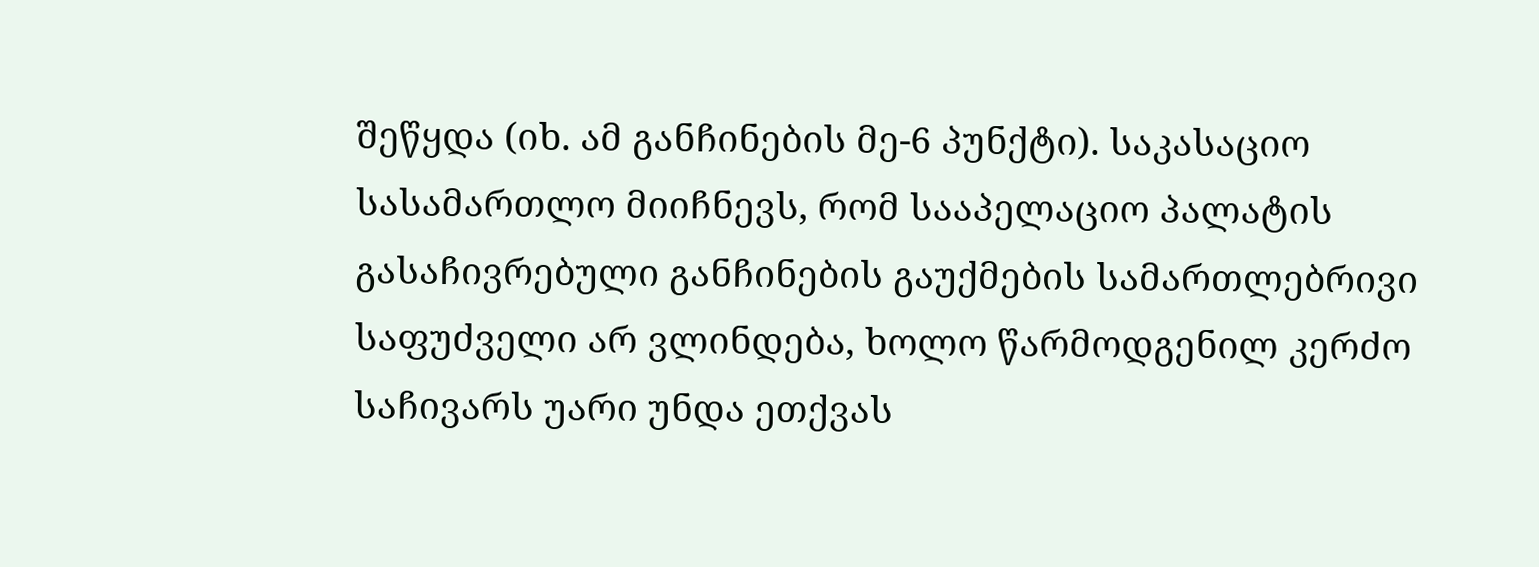შეწყდა (იხ. ამ განჩინების მე-6 პუნქტი). საკასაციო სასამართლო მიიჩნევს, რომ სააპელაციო პალატის გასაჩივრებული განჩინების გაუქმების სამართლებრივი საფუძველი არ ვლინდება, ხოლო წარმოდგენილ კერძო საჩივარს უარი უნდა ეთქვას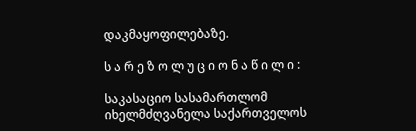დაკმაყოფილებაზე.

ს ა რ ე ზ ო ლ უ ც ი ო ნ ა წ ი ლ ი :

საკასაციო სასამართლომ იხელმძღვანელა საქართველოს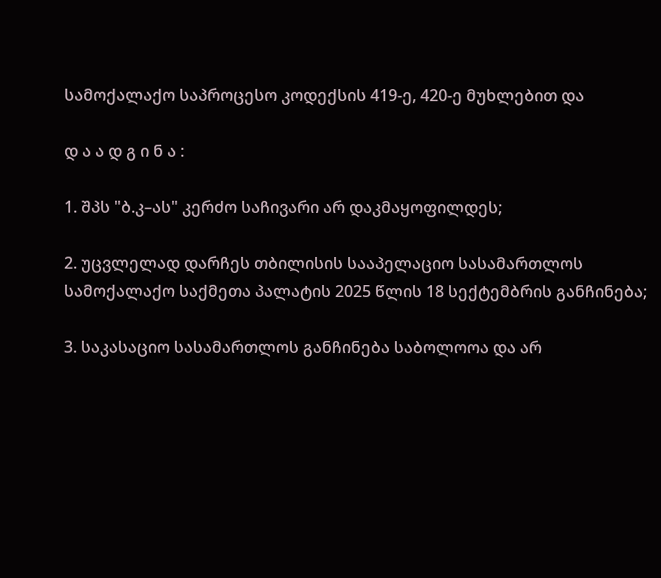სამოქალაქო საპროცესო კოდექსის 419-ე, 420-ე მუხლებით და

დ ა ა დ გ ი ნ ა :

1. შპს "ბ.კ–ას" კერძო საჩივარი არ დაკმაყოფილდეს;

2. უცვლელად დარჩეს თბილისის სააპელაციო სასამართლოს სამოქალაქო საქმეთა პალატის 2025 წლის 18 სექტემბრის განჩინება;

3. საკასაციო სასამართლოს განჩინება საბოლოოა და არ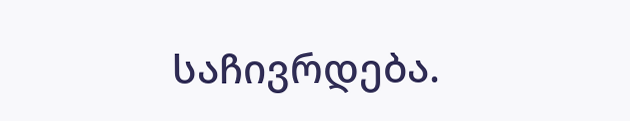საჩივრდება.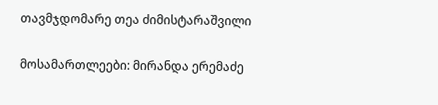თავმჯდომარე თეა ძიმისტარაშვილი

მოსამართლეები: მირანდა ერემაძე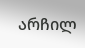არჩილ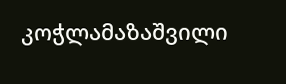კოჭლამაზაშვილი